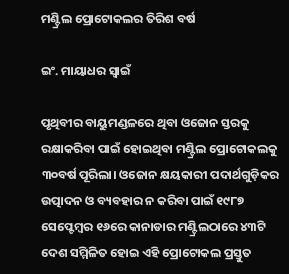ମଣ୍ଟ୍ରିଲ ପ୍ରୋଟୋକଲର ତିରିଶ ବର୍ଷ

ଇଂ. ମାୟାଧର ସ୍ବାଇଁ

ପୃଥିବୀର ବାୟୁମଣ୍ଡଳରେ ଥିବା ଓଜୋନ ସ୍ତରକୁ ରକ୍ଷାକରିବା ପାଇଁ ହୋଇଥିବା ମଣ୍ଟ୍ରିଲ ପ୍ରୋଟୋକଲକୁ ୩୦ବର୍ଷ ପୂରିଲା। ଓଜୋନ କ୍ଷୟକାରୀ ପଦାର୍ଥଗୁଡ଼ିକର ଉତ୍ପାଦନ ଓ ବ୍ୟବହାର ନ କରିବା ପାଇଁ ୧୯୮୭ ସେପ୍ଟେମ୍ବର ୧୬ରେ କାନାଡାର ମଣ୍ଟ୍ରିଲଠାରେ ୪୩ଟି ଦେଶ ସମ୍ମିଳିତ ହୋଇ ଏହି ପ୍ରୋଟୋକଲ ପ୍ରସ୍ତୁତ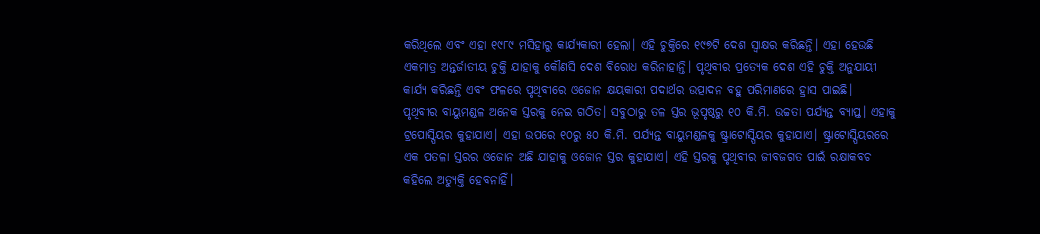କରିଥିଲେ ଏବଂ ଏହା ୧୯୮୯ ମସିହାରୁ କାର୍ଯ୍ୟକାରୀ ହେଲା। ଏହି ଚୁକ୍ତିରେ ୧୯୭ଟି ଦେଶ ସ୍ବାକ୍ଷର କରିଛନ୍ତି। ଏହା ହେଉଛି ଏକମାତ୍ର ଅନ୍ତର୍ଜାତୀୟ ଚୁକ୍ତି ଯାହାକୁ କୌଣସି ଦେଶ ବିରୋଧ କରିନାହାନ୍ତି। ପୃଥିବୀର ପ୍ରତ୍ୟେକ ଦେଶ ଏହି ଚୁକ୍ତି ଅନୁଯାୟୀ କାର୍ଯ୍ୟ କରିଛନ୍ତି ଏବଂ ଫଳରେ ପୃଥିବୀରେ ଓଜୋନ କ୍ଷୟକାରୀ ପଦାର୍ଥର ଉତ୍ପାଦନ ବହୁ ପରିମାଣରେ ହ୍ରାସ ପାଇଛି।
ପୃଥିବୀର ବାୟୁମଣ୍ଡଳ ଅନେକ ସ୍ତରକୁ ନେଇ ଗଠିତ। ସବୁଠାରୁ ତଳ ସ୍ତର ଭୂପୃଷ୍ଠରୁ ୧୦ କି.ମି. ଉଚ୍ଚତା ପର୍ଯ୍ୟନ୍ତ ବ୍ୟାପ୍ତ। ଏହାକୁ ଟ୍ରପୋସ୍ପିୟର କୁହାଯାଏ। ଏହା ଉପରେ ୧୦ରୁ ୫୦ କି.ମି. ପର୍ଯ୍ୟନ୍ତ ବାୟୁମଣ୍ଡଳକୁ ଷ୍ଟ୍ରାଟୋସ୍ପିୟର କୁହାଯାଏ। ଷ୍ଟ୍ରାଟୋସ୍ପିୟରରେ ଏକ ପତଳା ସ୍ତରର ଓଜୋନ ଅଛି ଯାହାକୁ ଓଜୋନ ସ୍ତର କୁହାଯାଏ। ଏହି ସ୍ତରକୁ ପୃଥିବୀର ଜୀବଜଗତ ପାଇଁ ରକ୍ଷାକବଚ କହିଲେ ଅତ୍ୟୁକ୍ତି ହେବନାହିଁ।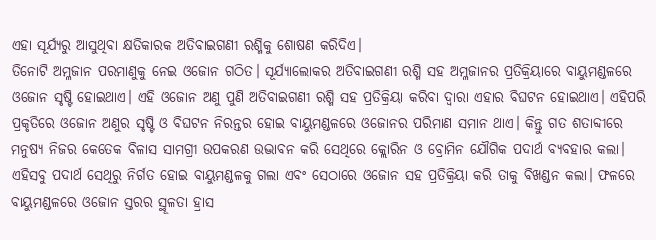ଏହା ସୂର୍ଯ୍ୟରୁ ଆସୁଥିବା କ୍ଷତିକାରକ ଅତିବାଇଗଣୀ ରଶ୍ମିକୁ ଶୋଷଣ କରିଦିଏ।
ତିନୋଟି ଅମ୍ଳଜାନ ପରମାଣୁକୁ ନେଇ ଓଜୋନ ଗଠିତ। ସୂର୍ଯ୍ୟାଲୋକର ଅତିବାଇଗଣୀ ରଶ୍ମି ସହ ଅମ୍ଳଜାନର ପ୍ରତିକ୍ରିୟାରେ ବାୟୁମଣ୍ଡଳରେ ଓଜୋନ ସୃଷ୍ଟି ହୋଇଥାଏ। ଏହି ଓଜୋନ ଅଣୁ ପୁଣି ଅତିବାଇଗଣୀ ରଶ୍ମି ସହ ପ୍ରତିକ୍ରିୟା କରିବା ଦ୍ୱାରା ଏହାର ବିଘଟନ ହୋଇଥାଏ। ଏହିପରି ପ୍ରକୃତିରେ ଓଜୋନ ଅଣୁର ସୃଷ୍ଟି ଓ ବିଘଟନ ନିରନ୍ତର ହୋଇ ବାୟୁମଣ୍ଡଳରେ ଓଜୋନର ପରିମାଣ ସମାନ ଥାଏ। କିନ୍ତୁ ଗତ ଶତାବ୍ଦୀରେ ମନୁଷ୍ୟ ନିଜର କେତେକ ବିଳାସ ସାମଗ୍ରୀ ଉପକରଣ ଉଦ୍ଭାବନ କରି ସେଥିରେ କ୍ଲୋରିନ ଓ ବ୍ରୋମିନ ଯୌଗିକ ପଦାର୍ଥ ବ୍ୟବହାର କଲା। ଏହିସବୁ ପଦାର୍ଥ ସେଥିରୁ ନିର୍ଗତ ହୋଇ ବାୟୁମଣ୍ଡଳକୁ ଗଲା ଏବଂ ସେଠାରେ ଓଜୋନ ସହ ପ୍ରତିକ୍ରିୟା କରି ତାକୁ ବିଖଣ୍ଡନ କଲା। ଫଳରେ ବାୟୁମଣ୍ଡଳରେ ଓଜୋନ ସ୍ତରର ସ୍ଥୂଳତା ହ୍ରାସ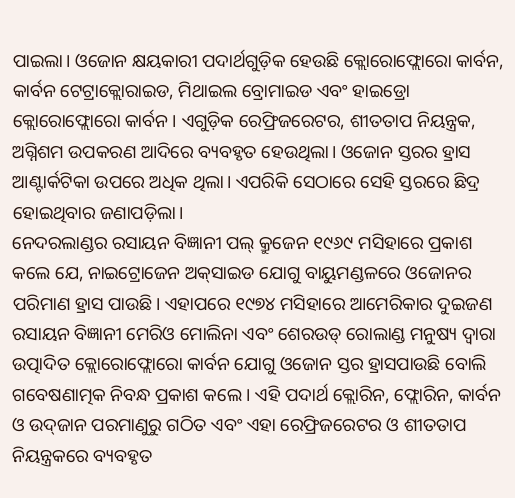ପାଇଲା। ଓଜୋନ କ୍ଷୟକାରୀ ପଦାର୍ଥଗୁଡ଼ିକ ହେଉଛି କ୍ଲୋରୋଫ୍ଲୋରୋ କାର୍ବନ, କାର୍ବନ ଟେଟ୍ରାକ୍ଲୋରାଇଡ, ମିଥାଇଲ ବ୍ରୋମାଇଡ ଏବଂ ହାଇଡ୍ରୋ କ୍ଲୋରୋଫ୍ଲୋରୋ କାର୍ବନ। ଏଗୁଡ଼ିକ ରେଫ୍ରିଜରେଟର, ଶୀତତାପ ନିୟନ୍ତ୍ରକ, ଅଗ୍ନିଶମ ଉପକରଣ ଆଦିରେ ବ୍ୟବହୃତ ହେଉଥିଲା। ଓଜୋନ ସ୍ତରର ହ୍ରାସ ଆଣ୍ଟାର୍କଟିକା ଉପରେ ଅଧିକ ଥିଲା। ଏପରିକି ସେଠାରେ ସେହି ସ୍ତରରେ ଛିଦ୍ର ହୋଇଥିବାର ଜଣାପଡ଼ିଲା।
ନେଦରଲାଣ୍ଡର ରସାୟନ ବିଜ୍ଞାନୀ ପଲ୍‌ କ୍ରୁଜେନ ୧୯୬୯ ମସିହାରେ ପ୍ରକାଶ କଲେ ଯେ, ନାଇଟ୍ରୋଜେନ ଅକ୍‌ସାଇଡ ଯୋଗୁ ବାୟୁମଣ୍ଡଳରେ ଓଜୋନର ପରିମାଣ ହ୍ରାସ ପାଉଛି। ଏହାପରେ ୧୯୭୪ ମସିହାରେ ଆମେରିକାର ଦୁଇଜଣ ରସାୟନ ବିଜ୍ଞାନୀ ମେରିଓ ମୋଲିନା ଏବଂ ଶେରଉଡ୍‌ ରୋଲାଣ୍ଡ ମନୁଷ୍ୟ ଦ୍ୱାରା ଉତ୍ପାଦିତ କ୍ଲୋରୋଫ୍ଲୋରୋ କାର୍ବନ ଯୋଗୁ ଓଜୋନ ସ୍ତର ହ୍ରାସପାଉଛି ବୋଲି ଗବେଷଣାତ୍ମକ ନିବନ୍ଧ ପ୍ରକାଶ କଲେ। ଏହି ପଦାର୍ଥ କ୍ଲୋରିନ, ଫ୍ଲୋରିନ, କାର୍ବନ ଓ ଉଦ୍‌ଜାନ ପରମାଣୁରୁ ଗଠିତ ଏବଂ ଏହା ରେଫ୍ରିଜରେଟର ଓ ଶୀତତାପ ନିୟନ୍ତ୍ରକରେ ବ୍ୟବହୃତ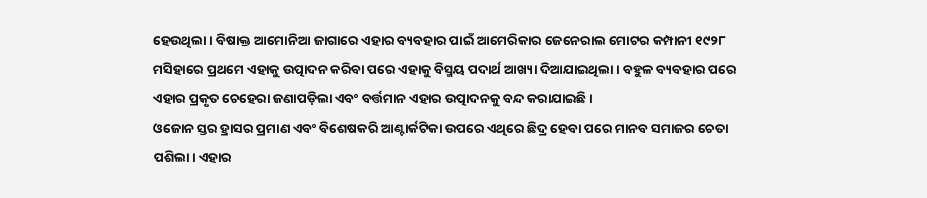ହେଉଥିଲା। ବିଷାକ୍ତ ଆମୋନିଆ ଜାଗାରେ ଏହାର ବ୍ୟବହାର ପାଇଁ ଆମେରିକାର ଜେନେରାଲ ମୋଟର କମ୍ପାନୀ ୧୯୨୮ ମସିହାରେ ପ୍ରଥମେ ଏହାକୁ ଉତ୍ପାଦନ କରିବା ପରେ ଏହାକୁ ବିସ୍ମୟ ପଦାର୍ଥ ଆଖ୍ୟା ଦିଆଯାଇଥିଲା। ବହୁଳ ବ୍ୟବହାର ପରେ ଏହାର ପ୍ରକୃତ ଚେହେରା ଜଣାପଡ଼ିଲା ଏବଂ ବର୍ତ୍ତମାନ ଏହାର ଉତ୍ପାଦନକୁ ବନ୍ଦ କରାଯାଇଛି।
ଓଜୋନ ସ୍ତର ହ୍ରାସର ପ୍ରମାଣ ଏବଂ ବିଶେଷକରି ଆଣ୍ଟାର୍କଟିକା ଉପରେ ଏଥିରେ ଛିଦ୍ର ହେବା ପରେ ମାନବ ସମାଜର ଚେତା ପଶିଲା। ଏହାର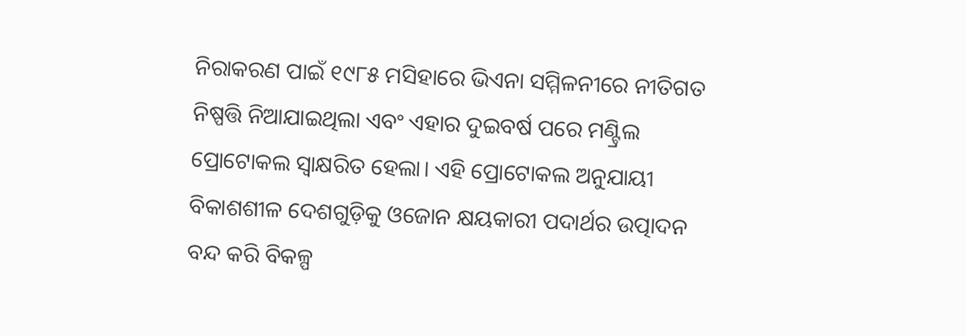ନିରାକରଣ ପାଇଁ ୧୯୮୫ ମସିହାରେ ଭିଏନା ସମ୍ମିଳନୀରେ ନୀତିଗତ ନିଷ୍ପତ୍ତି ନିଆଯାଇଥିଲା ଏବଂ ଏହାର ଦୁଇବର୍ଷ ପରେ ମଣ୍ଟ୍ରିଲ ପ୍ରୋଟୋକଲ ସ୍ବାକ୍ଷରିତ ହେଲା। ଏହି ପ୍ରୋଟୋକଲ ଅନୁଯାୟୀ ବିକାଶଶୀଳ ଦେଶଗୁଡ଼ିକୁ ଓଜୋନ କ୍ଷୟକାରୀ ପଦାର୍ଥର ଉତ୍ପାଦନ ବନ୍ଦ କରି ବିକଳ୍ପ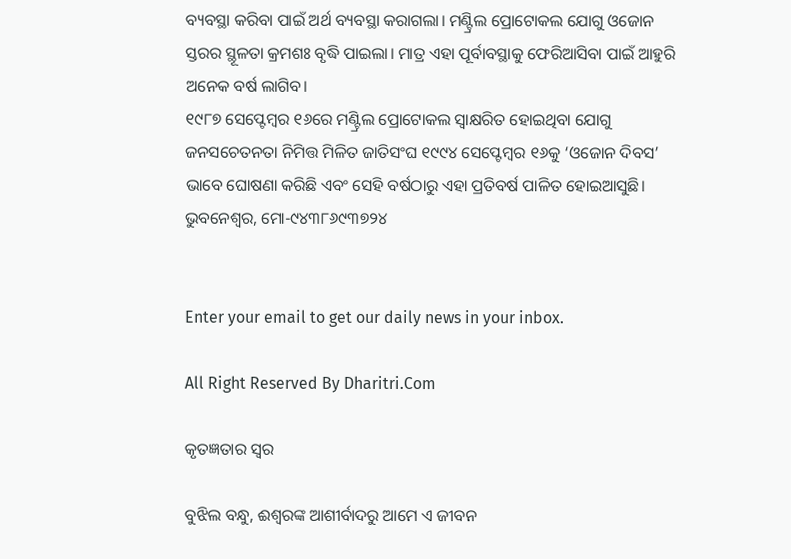ବ୍ୟବସ୍ଥା କରିବା ପାଇଁ ଅର୍ଥ ବ୍ୟବସ୍ଥା କରାଗଲା। ମଣ୍ଟ୍ରିଲ ପ୍ରୋଟୋକଲ ଯୋଗୁ ଓଜୋନ ସ୍ତରର ସ୍ଥୂଳତା କ୍ରମଶଃ ବୃଦ୍ଧି ପାଇଲା। ମାତ୍ର ଏହା ପୂର୍ବାବସ୍ଥାକୁ ଫେରିଆସିବା ପାଇଁ ଆହୁରି ଅନେକ ବର୍ଷ ଲାଗିବ।
୧୯୮୭ ସେପ୍ଟେମ୍ବର ୧୬ରେ ମଣ୍ଟ୍ରିଲ ପ୍ରୋଟୋକଲ ସ୍ବାକ୍ଷରିତ ହୋଇଥିବା ଯୋଗୁ ଜନସଚେତନତା ନିମିତ୍ତ ମିଳିତ ଜାତିସଂଘ ୧୯୯୪ ସେପ୍ଟେମ୍ବର ୧୬କୁ ‘ଓଜୋନ ଦିବସ’ ଭାବେ ଘୋଷଣା କରିଛି ଏବଂ ସେହି ବର୍ଷଠାରୁ ଏହା ପ୍ରତିବର୍ଷ ପାଳିତ ହୋଇଆସୁଛି।
ଭୁବନେଶ୍ୱର, ମୋ-୯୪୩୮୬୯୩୭୨୪


Enter your email to get our daily news in your inbox.

All Right Reserved By Dharitri.Com

କୃତଜ୍ଞତାର ସ୍ବର

ବୁଝିଲ ବନ୍ଧୁ, ଈଶ୍ବରଙ୍କ ଆଶୀର୍ବାଦରୁ ଆମେ ଏ ଜୀବନ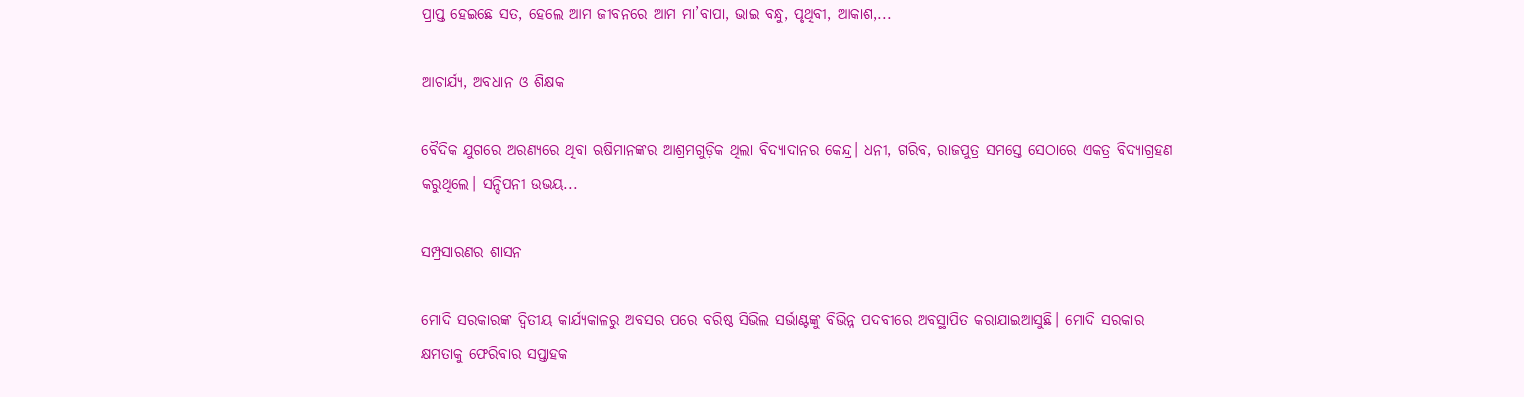ପ୍ରାପ୍ତ ହେଇଛେ ସତ, ହେଲେ ଆମ ଜୀବନରେ ଆମ ମା’ବାପା, ଭାଇ ବନ୍ଧୁ, ପୃଥିବୀ, ଆକାଶ,...

ଆଚାର୍ଯ୍ୟ, ଅବଧାନ ଓ ଶିକ୍ଷକ

ବୈଦିକ ଯୁଗରେ ଅରଣ୍ୟରେ ଥିବା ଋଷିମାନଙ୍କର ଆଶ୍ରମଗୁଡ଼ିକ ଥିଲା ବିଦ୍ୟାଦାନର କେନ୍ଦ୍ର। ଧନୀ, ଗରିବ, ରାଜପୁତ୍ର ସମସ୍ତେ ସେଠାରେ ଏକତ୍ର ବିଦ୍ୟାଗ୍ରହଣ କରୁଥିଲେ। ସନ୍ଦିପନୀ ଉଭୟ...

ସମ୍ପ୍ରସାରଣର ଶାସନ

ମୋଦି ସରକାରଙ୍କ ଦ୍ୱିତୀୟ କାର୍ଯ୍ୟକାଳରୁ ଅବସର ପରେ ବରିଷ୍ଠ ସିଭିଲ ସର୍ଭାଣ୍ଟଙ୍କୁ ବିଭିନ୍ନ ପଦବୀରେ ଅବସ୍ଥାପିତ କରାଯାଇଆସୁଛି। ମୋଦି ସରକାର କ୍ଷମତାକୁ ଫେରିବାର ସପ୍ତାହକ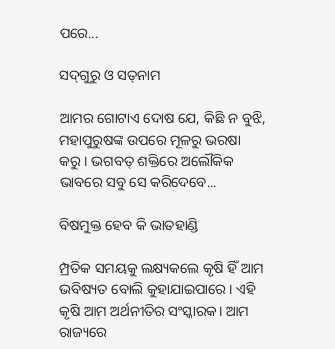ପରେ...

ସଦ୍‌ଗୁରୁ ଓ ସତ୍‌ନାମ

ଆମର ଗୋଟାଏ ଦୋଷ ଯେ, କିଛି ନ ବୁଝି, ମହାପୁରୁଷଙ୍କ ଉପରେ ମୂଳରୁ ଭରଷା କରୁ। ଭଗବତ୍‌ ଶକ୍ତିରେ ଅଲୌକିକ ଭାବରେ ସବୁ ସେ କରିଦେବେ...

ବିଷମୁକ୍ତ ହେବ କି ଭାତହାଣ୍ଡି

ମ୍ପ୍ରତିକ ସମୟକୁ ଲକ୍ଷ୍ୟକଲେ କୃଷି ହିଁ ଆମ ଭବିଷ୍ୟତ ବୋଲି କୁହାଯାଇପାରେ। ଏହି କୃଷି ଆମ ଅର୍ଥନୀତିର ସଂସ୍କାରକ। ଆମ ରାଜ୍ୟରେ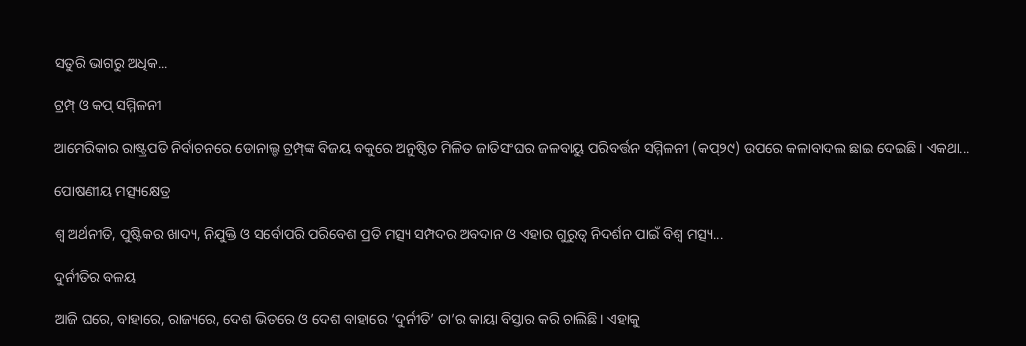ସତୁରି ଭାଗରୁ ଅଧିକ...

ଟ୍ରମ୍ପ୍‌ ଓ କପ୍‌ ସମ୍ମିଳନୀ

ଆମେରିକାର ରାଷ୍ଟ୍ରପତି ନିର୍ବାଚନରେ ଡୋନାଲ୍ଡ ଟ୍ରମ୍ପ୍‌ଙ୍କ ବିଜୟ ବକୁରେ ଅନୁଷ୍ଠିତ ମିଳିତ ଜାତିସଂଘର ଜଳବାୟୁ ପରିବର୍ତ୍ତନ ସମ୍ମିଳନୀ (କପ୍‌୨୯) ଉପରେ କଳାବାଦଲ ଛାଇ ଦେଇଛି। ଏକଥା...

ପୋଷଣୀୟ ମତ୍ସ୍ୟକ୍ଷେତ୍ର

ଶ୍ୱ ଅର୍ଥନୀତି, ପୁଷ୍ଟିକର ଖାଦ୍ୟ, ନିଯୁକ୍ତି ଓ ସର୍ବୋପରି ପରିବେଶ ପ୍ରତି ମତ୍ସ୍ୟ ସମ୍ପଦର ଅବଦାନ ଓ ଏହାର ଗୁରୁତ୍ୱ ନିଦର୍ଶନ ପାଇଁ ବିଶ୍ୱ ମତ୍ସ୍ୟ...

ଦୁର୍ନୀତିର ବଳୟ

ଆଜି ଘରେ, ବାହାରେ, ରାଜ୍ୟରେ, ଦେଶ ଭିତରେ ଓ ଦେଶ ବାହାରେ ‘ଦୁର୍ନୀତି’ ତା’ର କାୟା ବିସ୍ତାର କରି ଚାଲିଛି। ଏହାକୁ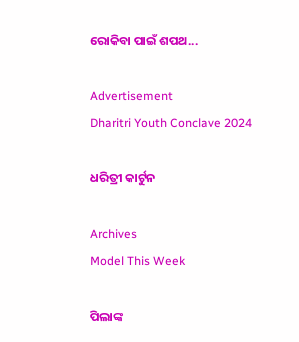ରୋକିବା ପାଇଁ ଶପଥ...

Advertisement
Dharitri Youth Conclave 2024

ଧରିତ୍ରୀ କାର୍ଟୁନ

Archives
Model This Week

ପିଲାଙ୍କ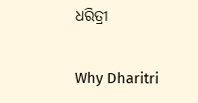ଧରିତ୍ରୀ

Why Dharitri